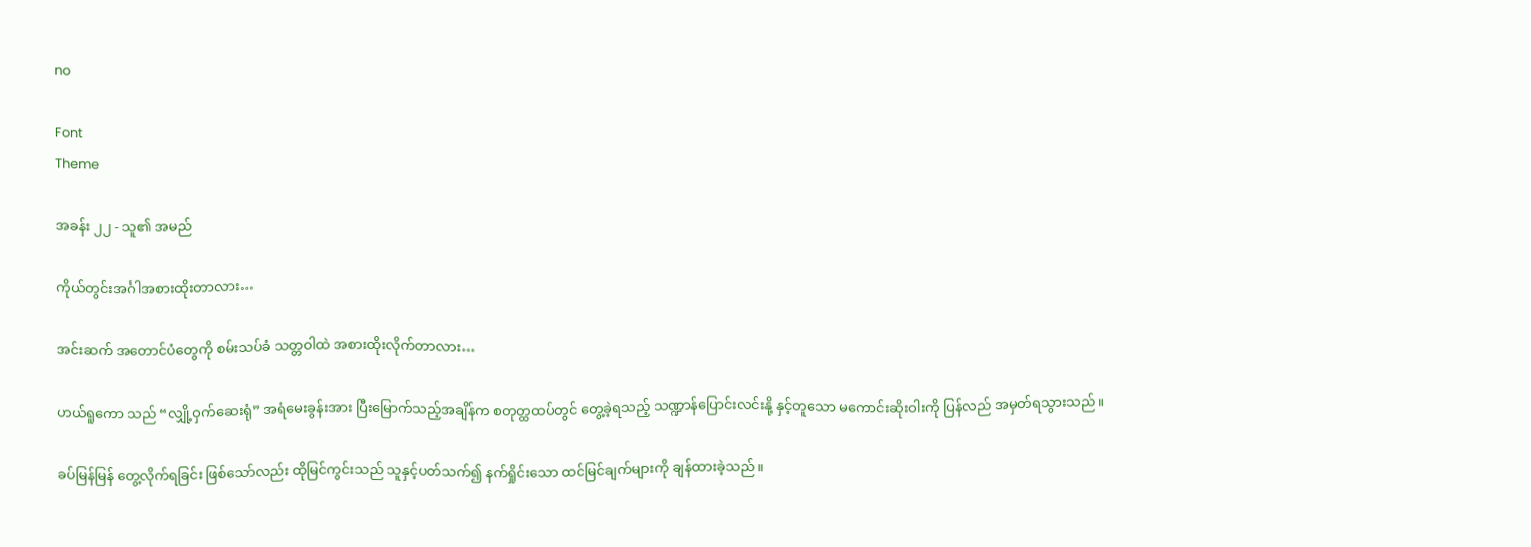no

Font
Theme

အခန်း ၂၂ - သူ၏ အမည်

ကိုယ်တွင်းအင်္ဂါအစားထိုးတာလား…

အင်းဆက် အတောင်ပံတွေကို စမ်းသပ်ခံ သတ္တဝါထဲ အစားထိုးလိုက်တာလား…

ဟယ်ရူကော သည် “လျှို့ဝှက်‌ဆေးရုံ” အရံမေးခွန်းအား ပြီးမြောက်သည့်အချိန်က စတုတ္ထထပ်တွင် တွေ့ခဲ့ရသည့် သဏ္ဍာန်ပြောင်းလင်းနို့ နှင့်တူသော မကောင်းဆိုးဝါးကို ပြန်လည် အမှတ်ရသွားသည်။

ခပ်မြန်မြန် တွေ့လိုက်ရခြင်း ဖြစ်သော်လည်း ထိုမြင်ကွင်းသည် သူနှင့်ပတ်သက်၍ နက်ရှိုင်းသော ထင်မြင်ချက်များကို ချန်ထားခဲ့သည်။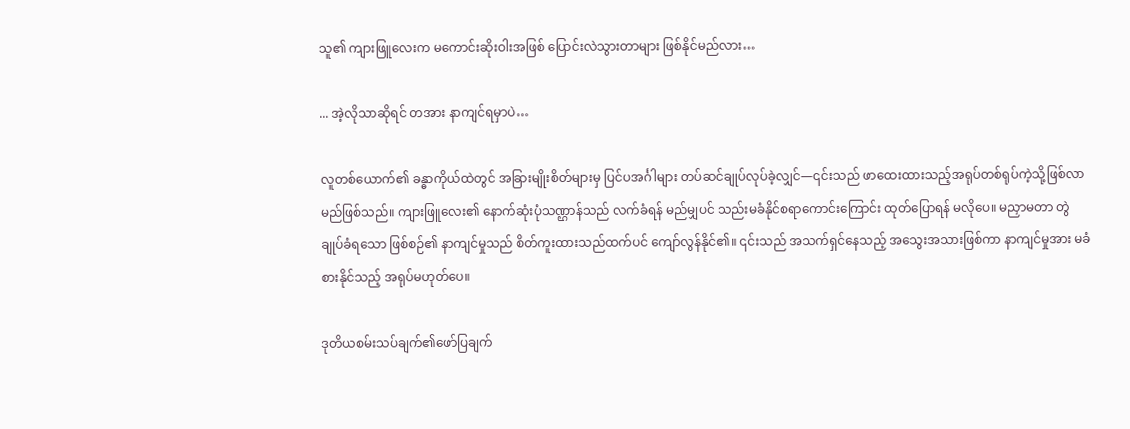သူ၏ ကျားဖြူလေးက မကောင်းဆိုးဝါးအဖြစ် ပြောင်းလဲသွားတာများ ဖြစ်နိုင်မည်လား…

... အဲ့လိုသာဆိုရင် တအား နာကျင်ရမှာပဲ…

လူတစ်ယောက်၏ ခန္ဓာကိုယ်ထဲတွင် အခြားမျိုးစိတ်များမှ ပြင်ပအင်္ဂါများ တပ်ဆင်ချုပ်လုပ်ခဲ့လျှင်—၎င်းသည် ဖာထေးထားသည့်အရုပ်တစ်ရုပ်ကဲ့သို့ဖြစ်လာမည်ဖြစ်သည်။ ကျားဖြူလေး၏ နောက်ဆုံးပုံသဏ္ဌာန်သည် လက်ခံရန် မည်မျှပင် သည်းမခံနိုင်‌စရာကောင်းကြောင်း ထုတ်ပြောရန် မလိုပေ။ မညှာမတာ တွဲချုပ်ခံရသော ဖြစ်စဉ်၏ နာကျင်မှုသည် စိတ်ကူးထားသည်ထက်ပင် ကျော်လွန်‌နိုင်၏။ ၎င်းသည် အသက်ရှင်နေသည့် အသွေးအသားဖြစ်ကာ နာကျင်မှုအား မခံစားနိုင်သည့် အရုပ်မဟုတ်ပေ။

ဒုတိယစမ်းသပ်ချက်၏ဖော်ပြချက်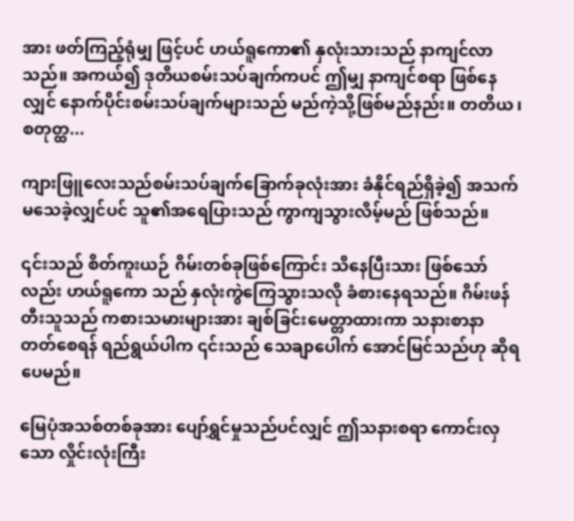အား ဖတ်ကြည့်ရုံမျှ ဖြင့်ပင် ဟယ်ရူကော၏ နှလုံးသားသည် နာကျင်လာသည်။ အကယ်၍ ဒုတိယစမ်းသပ်ချက်ကပင် ဤမျှ နာကျင်စရာ ဖြစ်နေလျှင် နောက်ပိုင်းစမ်းသပ်ချက်များသည် မည်ကဲ့သို့ဖြစ်မည်နည်း။ တတိယ ၊ စတုတ္ထ...

ကျားဖြူလေးသည်စမ်းသပ်ချက်ခြောက်ခုလုံးအား ခံနိုင်ရည်ရှိခဲ့၍ အသက်မသေခဲ့လျှင်ပင် သူ၏အရေပြားသည် ကွာကျသွားလိမ့်မည် ဖြစ်သည်။

၎င်းသည် စိတ်ကူးယဉ် ဂိမ်းတစ်ခုဖြစ်ကြောင်း သိနေပြီးသား ဖြစ်သော်လည်း ဟယ်ရူကော သည် နှလုံးကွဲကြေသွားသလို ခံစားနေရသည်။ ဂိမ်းဖန်တီးသူသည် ကစားသမားများအား ချစ်ခြင်းမေတ္တာထားကာ သနားစာနာ တတ်စေရန် ရည်ရွယ်ပါက ၎င်းသည် သေချာပေါက် အောင်မြင်သည်ဟု ဆိုရပေမည်။

မြေပုံအသစ်တစ်ခုအား ပျော်ရွှင်မှုသည်ပင်လျှင် ဤသနားစရာ ကောင်းလှသော လှိုင်းလုံးကြီး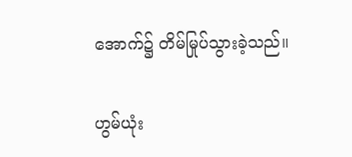အောက်၌ တိမ်မြုပ်သွားခဲ့သည်။

ဟွမ်ယုံး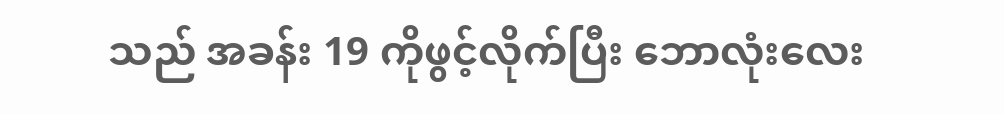သည် အခန်း 19 ကိုဖွင့်လိုက်ပြီး ဘောလုံးလေး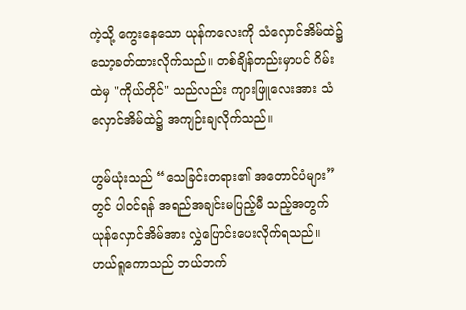ကဲ့သို့ ကွေးနေသော ယုန်ကလေးကို သံလှောင်အိမ်ထဲ၌ သော့ခတ်ထားလိုက်သည်။ တစ်ချိန်တည်းမှာပင် ဂိမ်းထဲမှ "ကိုယ်တိုင်" သည်လည်း ကျားဖြူလေးအား သံလှောင်အိမ်ထဲ၌ အကျဉ်းချလိုက်သည်။

ဟွမ်ယုံးသည် “သေခြင်းတရား၏ အတောင်ပံများ” တွင် ပါဝင်ရန် အရည်အချင်းမပြည့်မီ သည့်အတွက် ယုန်လှောင်အိမ်အား လွှဲပြောင်းပေးလိုက်ရသည်။ ဟယ်ရူကောသည် ဘယ်ဘက်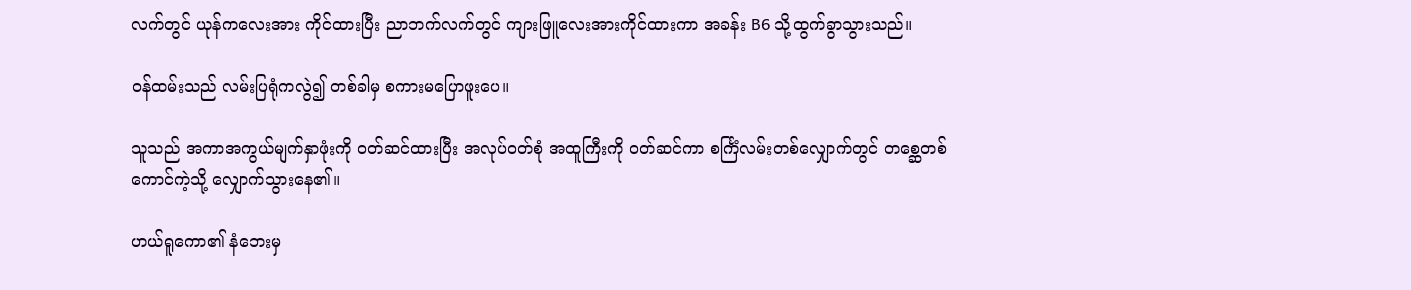လက်တွင် ယုန်က‌လေးအား ကိုင်ထားပြီး ညာဘက်လက်တွင် ကျားဖြူလေးအားကိုင်ထားကာ အခန်း B6 သို့ထွက်ခွာသွားသည်။

ဝန်ထမ်းသည် လမ်းပြရုံကလွဲ၍ တစ်ခါမှ စကားမပြောဖူး‌ပေ။

သူသည် အကာအကွယ်မျက်နှာဖုံးကို ဝတ်ဆင်ထားပြီး အလုပ်ဝတ်စုံ အထူကြီးကို ၀တ်ဆင်ကာ စင်္ကြံလမ်းတစ်လျှောက်တွင် တစ္ဆေတစ်ကောင်ကဲ့သို့ လျှောက်သွားနေ၏။

ဟယ်ရူကော၏ နံဘေးမှ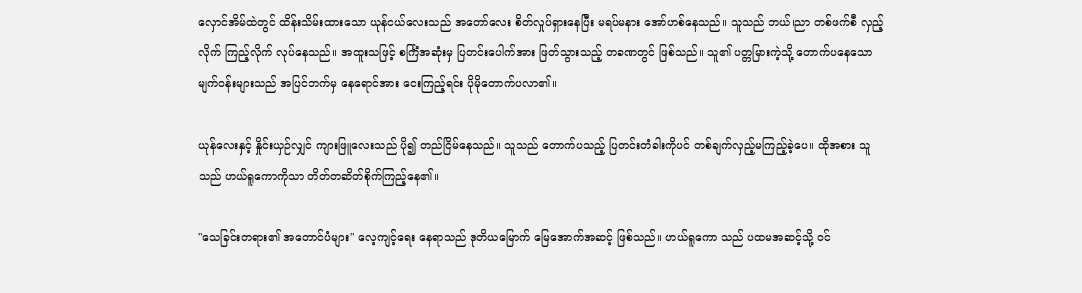လှောင်အိမ်ထဲတွင် ထိန်းသိမ်း‌ထားသော ယုန်ငယ်လေးသည် အတော်လေး စိတ်လှုပ်ရှားနေပြီး မရပ်မနား အော်ဟစ်နေသည်။ သူသည် ဘယ်၊ညာ တစ်ဖက်စီ လှည့်လိုက် ကြည့်လိုက် လုပ်နေသည်။ အထူးသဖြင့် စင်္ကြံအဆုံးမှ ပြတင်းပေါက်အား ဖြတ်သွားသည့် တခဏတွင် ဖြစ်သည်။ သူ၏ ပတ္တမြားကဲ့သို့ တောက်ပနေသော မျက်ဝန်းများသည် အပြင်ဘက်မှ နေရောင်အား ငေးကြည့်ရင်း ပိုမိုတောက်ပလာ၏။

ယုန်လေးနှင့် နှိုင်းယှဉ်လျှင် ကျားဖြူလေးသည် ပို၍ တည်ငြိမ်နေသည်။ သူသည် တောက်ပသည့် ပြတင်းတံခါးကိုပင် တစ်ချက်လှည့်မကြည့်ခဲ့ပေ။ ထိုအစား သူသည် ဟယ်ရူကောကိုသာ တိတ်တဆိတ်စိုက်ကြည့်နေ၏။

"သေခြင်းတရား၏ အတောင်ပံများ" လေ့ကျင့်ရေး နေရာသည် ဒုတိယမြောက် မြေအောက်အဆင့် ဖြစ်သည်။ ဟယ်ရူကော သည် ပထမအဆင့်သို့ ဝင်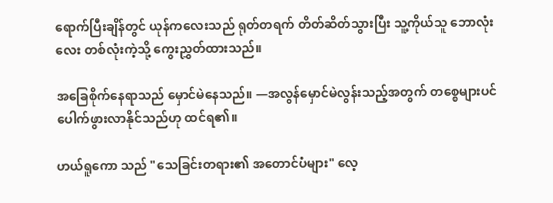ရောက်ပြီးချိန်တွင် ယုန်ကလေးသည် ရုတ်တရက် တိတ်ဆိတ်သွားပြီး သူ့ကိုယ်သူ ဘောလုံးလေး တစ်လုံးကဲ့သို့ ကွေးညွှတ်ထားသည်။

အခြေစိုက်နေရာသည် မှောင်မဲနေသည်။ —အလွန်မှောင်မဲလွန်းသည့်အတွက် တစ္စေများပင် ပေါက်ဖွားလာနိုင်သည်ဟု ထင်ရ၏။

ဟယ်ရူကော သည် "သေခြင်းတရား၏ အတောင်ပံများ" လေ့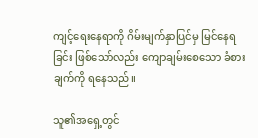ကျင့်ရေးနေရာကို ဂိမ်းမျက်နှာပြင်မှ မြင်နေရခြင်း ဖြစ်သော်လည်း ကျောချမ်းစေသော ခံစားချက်ကို ရနေသည်။

သူ၏အရှေ့တွင်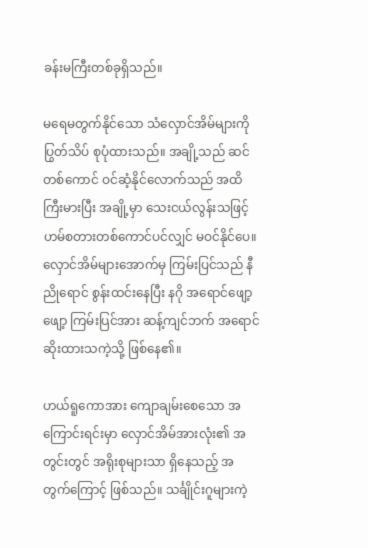ခန်းမကြီးတစ်ခုရှိသည်။

မရေမတွက်နိုင်သော သံလှောင်အိမ်များကို ပြွတ်သိပ် စုပုံထားသည်။ အချို့သည် ဆင်တစ်ကောင် ဝင်ဆံ့နိုင်လောက်သည် အထိ ကြီးမားပြီး အချို့မှာ သေးငယ်လွန်းသဖြင့် ဟမ်စတားတစ်ကောင်ပင်လျှင် မဝင်နိုင်ပေ။ လှောင်အိမ်များအောက်မှ ကြမ်းပြင်သည် နီညိုရောင် စွန်းထင်းနေပြီး နဂို အရောင်ဖျော့ဖျော့ ကြမ်းပြင်အား ဆန့်ကျင်ဘက် အရောင်ဆိုးထားသကဲ့သို့ ဖြစ်နေ၏။

ဟယ်ရူကောအား ကျောချမ်းစေသော အကြောင်းရင်းမှာ လှောင်အိမ်အားလုံး၏ အတွင်းတွင် အရိုးစုများသာ ရှိနေသည့် အတွက်ကြောင့် ဖြစ်သည်။ သင်္ချိုင်းဂူများကဲ့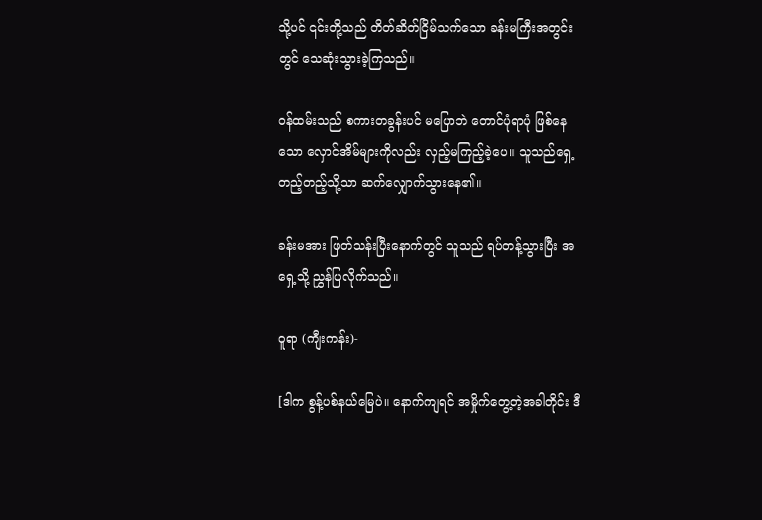သို့ပင် ၎င်းတို့သည် တိတ်ဆိတ်ငြိမ်သက်သော ခန်းမကြီးအတွင်းတွင် သေဆုံးသွားခဲ့ကြသည်။

ဝန်ထမ်းသည် စကားတခွန်းပင် မပြောဘဲ တောင်ပုံရာပုံ ဖြစ်နေသော လှောင်အိမ်များကိုလည်း လှည့်မကြည့်ခဲ့ပေ။ သူသည်ရှေ့တည့်တည့်သို့သာ ဆက်လျှောက်သွားနေ၏။

ခန်းမအား ဖြတ်သန်းပြီးနောက်တွင် သူသည် ရပ်တန့်သွားပြီး အရှေ့သို့ ညွှန်ပြလိုက်သည်။

ဝူရာ (ကျီးကန်း)-

[ဒါက စွန့်ပစ်နယ်မြေပဲ။ နောက်ကျရင် အမှိုက်တွေ့တဲ့အခါတိုင်း ဒီ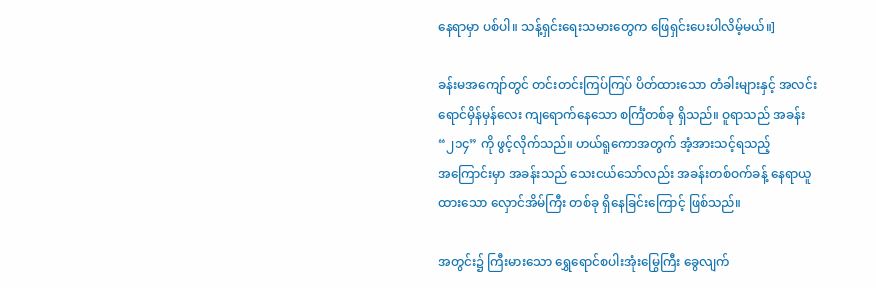နေရာမှာ ပစ်ပါ။ သန့်ရှင်းရေးသမားတွေက ဖြေရှင်းပေးပါလိမ့်မယ်။]

ခန်းမအကျော်တွင် တင်းတင်းကြပ်ကြပ် ပိတ်ထားသော တံခါးများနှင့် အလင်းရောင်မှိန်မှန်လေး ကျရောက်နေသော စင်္ကြံတစ်ခု ရှိသည်။ ဝူရာသည် အခန်း “၂၁၄” ကို ဖွင့်လိုက်သည်။ ဟယ်ရူကောအတွက် အံ့အားသင့်ရသည့်အ‌ကြောင်းမှာ အခန်းသည် သေးငယ်သော်လည်း အခန်းတစ်ဝက်ခန့် နေရာယူထားသော လှောင်အိမ်ကြီး တစ်ခု ရှိနေခြင်းကြောင့် ဖြစ်သည်။

အတွင်း၌ ကြီးမားသော ရွှေရောင်စပါးအုံးမြွေကြီး ခွေလျက်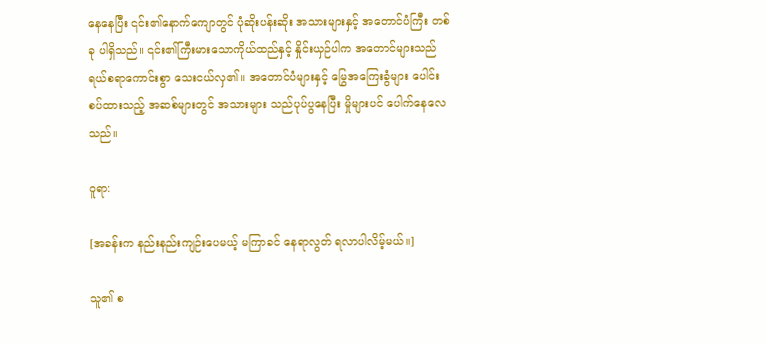နေနေပြီး ၎င်း၏နောက်ကျောတွင် ပုံဆိုးပန်းဆိုး အသားများနှင့် အတောင်ပံကြီး တစ်ခု ပါရှိသည်။ ၎င်း၏ကြီးမားသောကိုယ်ထည်နှင့် နှိုင်းယှဉ်ပါက အတောင်များသည် ရယ်စရာကောင်းစွာ သေးငယ်လှ၏။ အတောင်ပံများနှင့် မြွေအကြေးခွံများ ပေါင်းစပ်ထားသည့် အဆစ်များတွင် အသားများ သည်ပုပ်ပွနေပြီး မှိုများပင် ပေါက်နေလေသည်။

ဝူရာ:

[အခန်းက နည်းနည်းကျဉ်းပေမယ့် မကြာခင် နေရာလွတ် ရလာပါလိမ့်မယ်။]

သူ၏ စ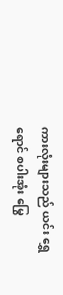ကားလုံးများသည် ယင်း ရွှေရောင် စပါးအုံး မြွေ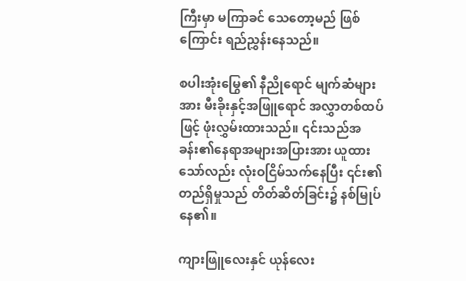ကြီးမှာ မကြာခင် သေတော့မည် ဖြစ်ကြောင်း ရည်ညွှန်းနေသည်။

စပါးအုံးမြွေ၏ နီညိုရောင် မျက်ဆံများအား မီးခိုးနှင့်အဖြူရောင် အလွှာတစ်ထပ်ဖြင့် ဖုံးလွှမ်းထားသည်။ ၎င်းသည်အခန်း၏နေရာအများအပြားအား ယူထားသော်လည်း လုံးဝငြိမ်သက်နေပြီး ၎င်း၏တည်ရှိမှုသည် တိတ်ဆိတ်ခြင်း၌ နစ်မြုပ်နေ၏။

ကျားဖြူလေးနှင် ယုန်လေး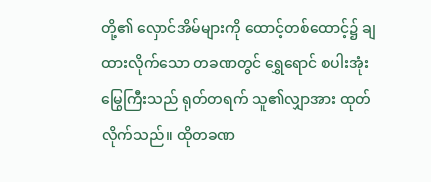တို့၏ လှောင်အိမ်များကို ထောင့်တစ်ထောင့်၌ ချထားလိုက်သော တခဏတွင် ရွှေရောင် စပါးအုံးမြွေကြီးသည် ရုတ်တရက် သူ၏လျှာအား ထုတ်လိုက်သည်။ ထိုတခဏ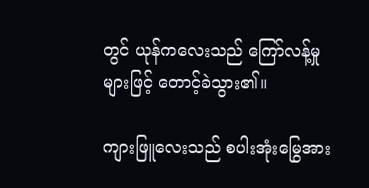တွင် ယုန်ကလေးသည် ကြော်လန့်မှုများဖြင့် တောင့်ခဲသွား၏။

ကျားဖြူလေးသည် စပါးအုံးမြွေအား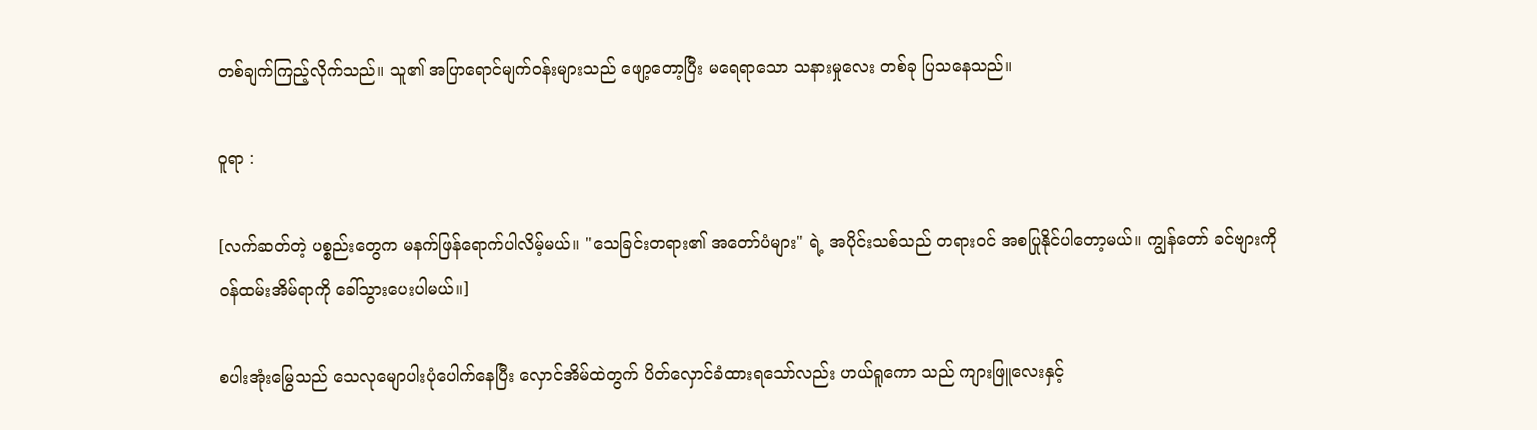တစ်ချက်ကြည့်လိုက်သည်။ သူ၏ အပြာရောင်မျက်ဝန်းများသည် ဖျော့တော့ပြီး မရေရာသော သနားမှုလေး တစ်ခု ပြသနေသည်။

ဝူရာ :

[လက်ဆတ်တဲ့ ပစ္စည်းတွေက မနက်ဖြန်ရောက်ပါလိမ့်မယ်။ "သေခြင်းတရား၏ အတော်ပံများ" ရဲ့ အပိုင်းသစ်သည် တရားဝင် အစပြုနိုင်ပါတော့မယ်။ ကျွန်တော် ခင်ဗျားကို ဝန်ထမ်းအိမ်ရာကို ခေါ်သွားပေးပါမယ်။]

စပါးအုံးမြွေသည် သေလုမျောပါးပုံပေါက်နေပြီး လှောင်အိမ်ထဲတွက် ပိတ်လှောင်ခံထားရသော်လည်း ဟယ်ရူကော သည် ကျားဖြူလေးနှင့်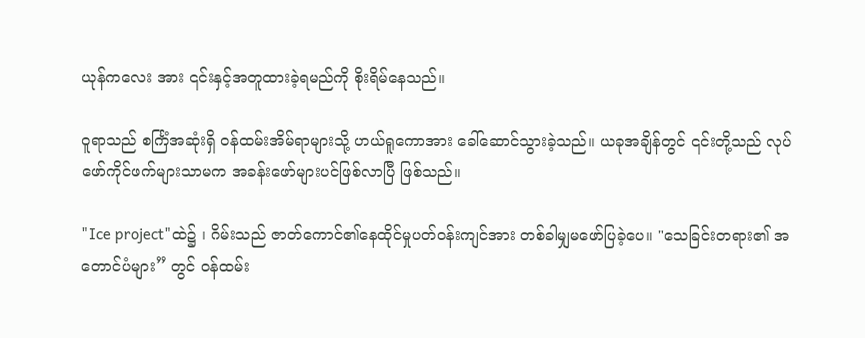ယုန်က‌လေး အား ၎င်းနှင့်အတူထားခဲ့ရမည်ကို စိုးရိမ်နေသည်။

ဝူရာသည် စင်္ကြံအဆုံးရှိ ဝန်ထမ်းအိမ်ရာများသို့ ဟယ်ရူကောအား ခေါ်ဆောင်သွားခဲ့သည်။ ယခုအချိန်တွင် ၎င်းတို့သည် လုပ်ဖော်ကိုင်ဖက်များသာမက အခန်းဖော်များပင်ဖြစ်လာပြီ ဖြစ်သည်။

"Ice project"ထဲ၌ ၊ ဂိမ်းသည် ဇာတ်ကောင်၏နေထိုင်မှုပတ်ဝန်းကျင်အား တစ်ခါမျှမဖော်ပြခဲ့ပေ။ "သေခြင်းတရား၏ အတောင်ပံများ” တွင် ဝန်ထမ်း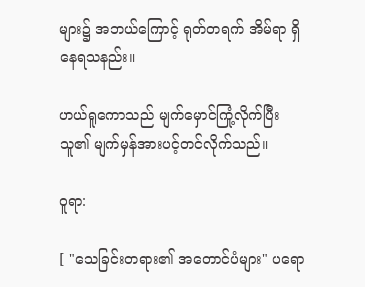များ၌ အဘယ်ကြောင့် ရုတ်တရက် အိမ်ရာ ရှိနေရသနည်း။

ဟယ်ရူကောသည် မျက်မှောင်ကြုံ့လိုက်ပြီး သူ၏ မျက်မှန်အားပင့်တင်လိုက်သည်။

ဝူရာ:

[ "သေခြင်းတရား၏ အတောင်ပံများ" ပရော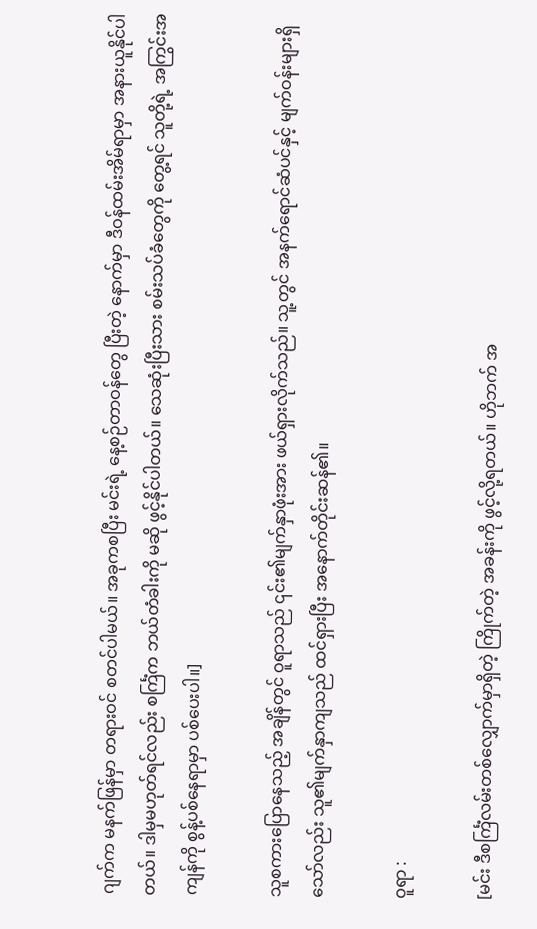ဂျက်က မနက်ဖြန်မှာ တရားဝင် စတင်ပါမယ်။ အခုကစပြီး မင်းရဲ့ နေ့စဉ်တာဝန်တွေ ပြီးတဲ့ နောက်မှာ ဒီဝန်ထမ်းအိမ်ရာမှာ အနားယူနိုင်ပါတယ်။ ဒါမှမဟုတ်ရင်လည်း စင်္ကြံက ဘယ်တံခါးကို မဆို ဖွင့်နိုင်ပါတယ်။ သေဆုံးပြီးသား စမ်းသပ်ခံတွေကို တွေ့ရင် သူတို့ရဲ့ အကြွင်းအကျန်ကို စွန့်ပစ်နေရာမှာ ပစ်ပေးပါ။]

သူစကားပြောနေသည့် အချိန်တွင် ဝူရာသည် ၎င်း၏မျက်နှာဖုံးအား ဖယ်ရှားလိုက်သည်။ သူ့တွင် အနက်ရောင်ဆံပင်နှင့် မျက်ဝန်းများရှိသော်လည်း သူ၏မျက်နှာကျသည် ထင်ရှားပြီး အနောက်တိုင်းဆန်၏။

ဝူရာ :

[မင်း ဒီစင်္ကြံလမ်းတစ်လျှောက်မှာရှိတဲ့ ကြိုက်တဲ့ အခန်းကို ဖွင့်လို့ရတယ်။ ဟိုဘက် အ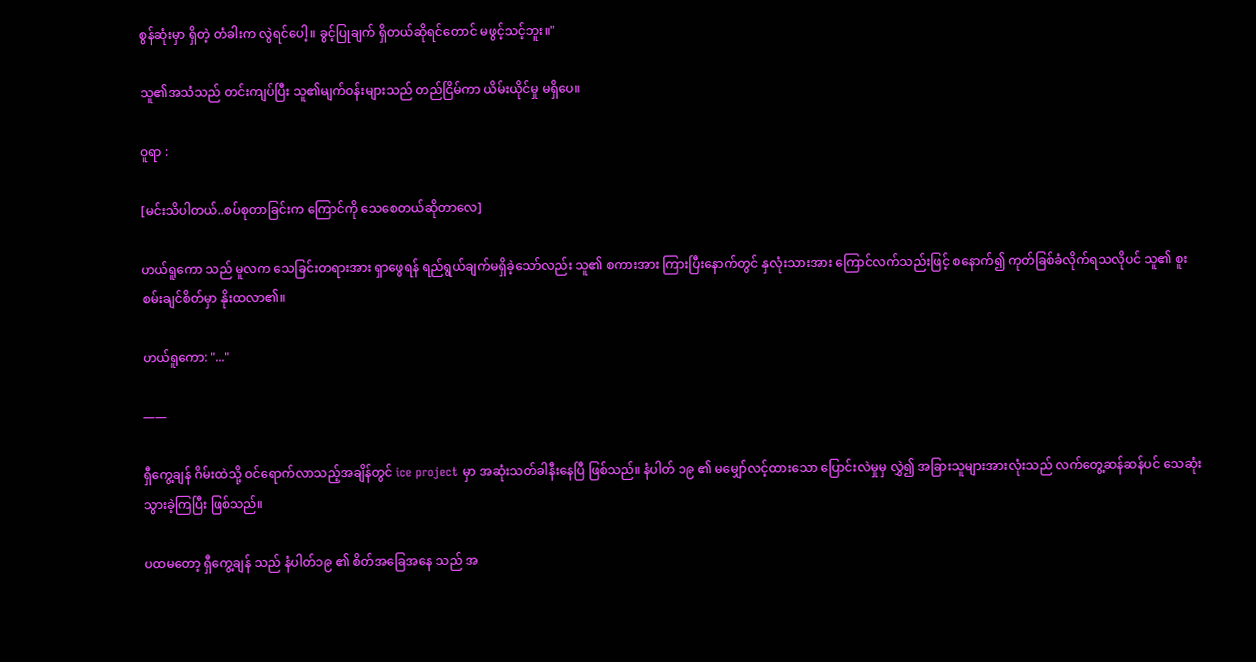စွန်ဆုံးမှာ ရှိတဲ့ တံခါးက လွဲရင်ပေါ့။ ခွင့်ပြုချက် ရှိတယ်ဆိုရင်တောင် မဖွင့်‌သင့်ဘူး။"

သူ၏အသံသည် တင်းကျပ်ပြီး သူ၏မျက်ဝန်းများသည် တည်ငြိမ်ကာ ယိမ်းယိုင်မှု မရှိပေ။

ဝူရာ :

[မင်းသိပါတယ်..စပ်စုတာခြင်းက ကြောင်ကို သေစေတယ်ဆိုတာလေ]

ဟယ်ရူကော သည် မူလက သေခြင်းတရားအား ရှာဖွေရန် ရည်ရွယ်ချက်မရှိခဲ့သော်လည်း သူ၏ စကားအား ကြားပြီးနောက်တွင် နှလုံးသားအား ကြောင်လက်သည်းဖြင့် စနောက်၍ ကုတ်ခြစ်ခံလိုက်ရသလိုပင် သူ၏ စူးစမ်းချင်စိတ်မှာ နိုးထလာ၏။

ဟယ်ရူကော: "..."

——

ရှီကွေ့ချန် ဂိမ်းထဲသို့ ဝင်ရောက်လာသည့်အချိန်တွင် ice project မှာ အဆုံးသတ်ခါနီးနေပြီ ဖြစ်သည်။ နံပါတ် ၁၉ ၏ မမျှော်လင့်ထားသော ပြောင်းလဲမှုမှ လွှဲ၍ အခြားသူများအားလုံးသည် လက်တွေ့ဆန်ဆန်ပင် သေဆုံးသွားခဲ့ကြပြီး ဖြစ်သည်။

ပထမတော့ ရှီကွေ့ချန် သည် နံပါတ်၁၉ ၏ စိတ်အခြေအနေ သည် အ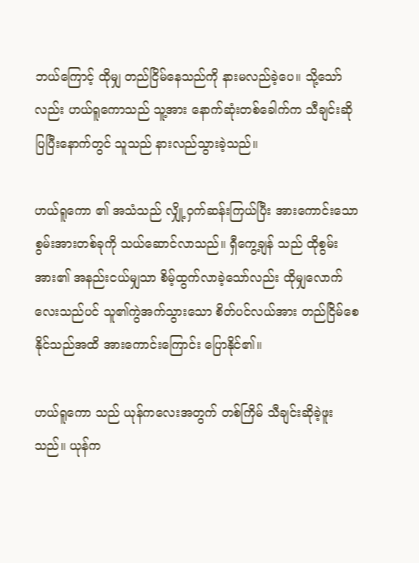ဘယ်ကြောင့် ထိုမျှ တည်ငြိမ်နေသည်ကို နားမလည်ခဲ့ပေ။ သို့သော်လည်း ဟယ်ရူကောသည် သူ့အား နောက်ဆုံးတစ်ခေါက်က သီချင်းဆိုပြပြီးနောက်တွင် သူသည် နားလည်သွားခဲ့သည်။

ဟယ်ရူကော ၏ အသံသည် လျှို့ဝှက်ဆန်းကြယ်ပြီး အားကောင်းသော စွမ်းအားတစ်ခုကို သယ်ဆောင်လာသည်။ ရှီကွေ့ချန် သည် ထိုစွမ်းအား၏ အနည်းငယ်မျှသာ စိမ့်ထွက်လာခဲ့သော်လည်း ထိုမျှလောက်လေးသည်ပင် သူ၏ကွဲအက်သွားသော စိတ်ပင်လယ်အား တည်ငြိမ်စေနိုင်သည်အထိ အားကောင်းကြောင်း ပြောနိုင်၏။

ဟယ်ရူကော သည် ယုန်ကလေးအတွက် တစ်ကြိမ် သီချင်းဆိုခဲ့ဖူးသည်။ ယုန်က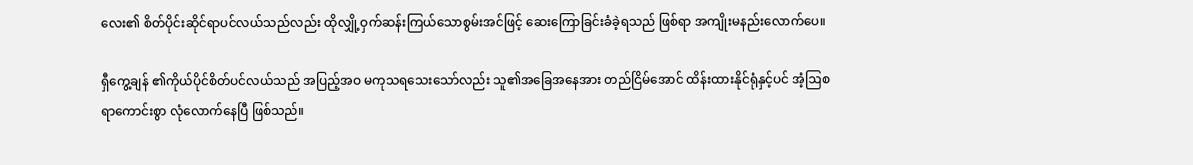လေး၏ စိတ်ပိုင်းဆိုင်ရာပင်လယ်သည်လည်း ထိုလျှို့ဝှက်ဆန်းကြယ်သောစွမ်းအင်ဖြင့် ဆေးကြောခြင်းခံခဲ့ရသည် ဖြစ်ရာ အကျိုးမနည်းလောက်ပေ။

ရှီကွေ့ချန် ၏ကိုယ်ပိုင်စိတ်ပင်လယ်သည် အပြည့်အဝ မကုသရသေးသော်လည်း သူ၏အခြေအနေအား တည်ငြိမ်အောင် ထိန်းထားနိုင်ရုံနှင့်ပင် အံ့ဩစရာကောင်းစွာ လုံလောက်နေပြီ ဖြစ်သည်။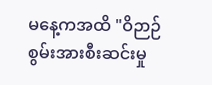မနေ့ကအထိ "ဝိဉာဉ်စွမ်းအားစီးဆင်းမှု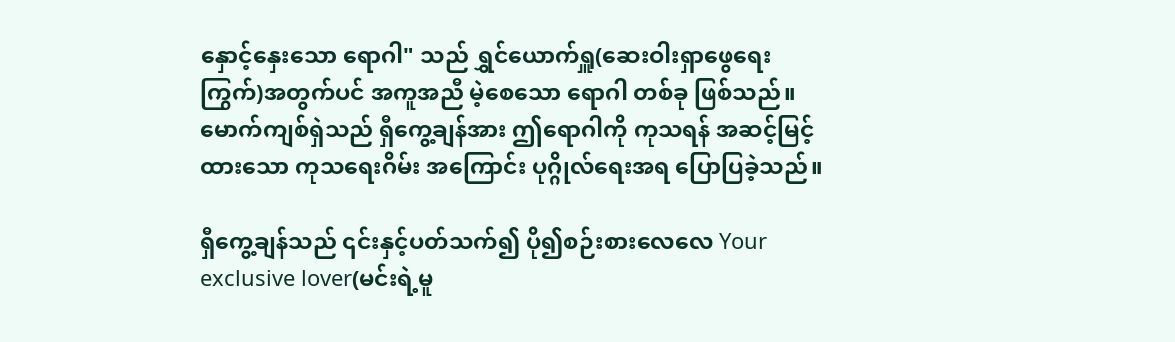နှောင့်နှေးသော ရောဂါ" သည် ရွှင်ယောက်ရှူ(ဆေးဝါးရှာဖွေရေးကြွက်)အတွက်ပင် အကူအညီ မဲ့စေသော ရောဂါ တစ်ခု ဖြစ်သည်။ မောက်ကျစ်ရှဲသည် ရှီကွေ့ချန်အား ဤရောဂါကို ကုသရန် အဆင့်မြင့်ထားသော ကုသရေးဂိမ်း အကြောင်း ပုဂ္ဂိုလ်ရေးအရ ပြောပြခဲ့သည်။

ရှီကွေ့ချန်သည် ၎င်းနှင့်ပတ်သက်၍ ပို၍စဉ်းစားလေလေ Your exclusive lover(မင်းရဲ့မူ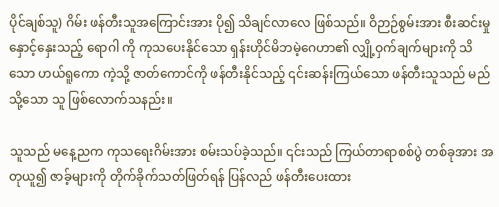ပိုင်ချစ်သူ) ဂိမ်း ဖန်တီးသူအကြောင်းအား ပို၍ သိချင်လာလေ ဖြစ်သည်။ ဝိဉာဉ်စွမ်းအား စီးဆင်းမှု နှောင့်နှေးသည့် ရောဂါ ကို ကုသပေးနိုင်‌သော ရှန်းဟိုင်မိဘမဲ့ဂေဟာ၏ လျှို့ဝှက်ချက်များကို သိသော ဟယ်ရူကော ကဲ့သို့ ဇာတ်ကောင်ကို ဖန်တီးနိုင်သည့် ၎င်းဆန်းကြယ်သော ဖန်တီးသူသည် မည်သို့သော သူ ဖြစ်လောက်သနည်း။

သူသည် မနေ့ညက ကုသရေးဂိမ်းအား စမ်းသပ်ခဲ့သည်။ ၎င်းသည် ကြယ်တာရာစစ်ပွဲ တစ်ခုအား အတုယူ၍ ဇာခ့်များကို တိုက်ခိုက်သတ်ဖြတ်ရန် ပြန်လည် ဖန်တီးပေးထား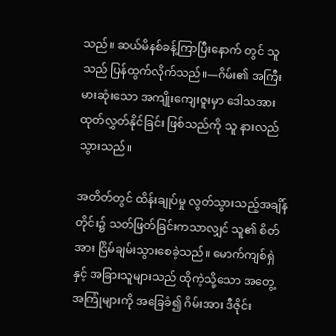သည်။ ဆယ်မိနစ်ခန့်ကြာပြီးနောက် တွင် သူသည် ပြန်ထွက်လိုက်သည်။—ဂိမ်း၏ အကြီးမားဆုံးသော အကျိုးကျေးဇူးမှာ ဒေါသအား ထုတ်လွှတ်နိုင်ခြင်း ဖြစ်သည်ကို သူ နားလည်သွားသည်။

အတိတ်တွင် ထိန်းချုပ်မှု လွတ်သွားသည့်အချိန်တိုင်း၌ သတ်ဖြတ်ခြင်းကသာလျှင် သူ၏ စိတ်အား ငြိမ်ချမ်းသွားစေခဲ့သည်။ မောက်ကျစ်ရှဲ နှင့် အခြားသူများသည် ထိုကဲ့သို့သော အတွေ့အကြုံများကို အခြေခံ၍ ဂိမ်းအား ဒီဇိုင်း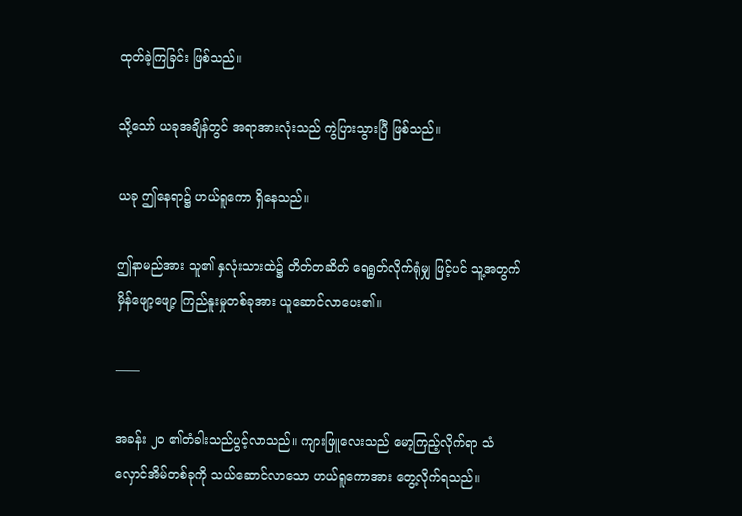ထုတ်ခဲ့ကြခြင်း ဖြစ်သည်။

သို့သော် ယခုအချိန်တွင် အရာအားလုံးသည် ကွဲပြားသွားပြီ ဖြစ်သည်။

ယခု ဤနေရာ၌ ဟယ်ရူကော ရှိနေသည်။

ဤနာမည်အား သူ၏ နှလုံးသားထဲ၌ တိတ်တဆိတ် ရေရွတ်လိုက်ရုံမျှ ဖြင့်ပင် သူ့အတွက် မှိန်ဖျော့ဖျော့ ကြည်နူးမှုတစ်ခုအား ယူဆောင်လာပေး၏။

——

အခန်း ၂၀ ၏တံခါးသည်ပွင့်လာသည်။ ကျားဖြူလေးသည် မော့ကြည့်လိုက်ရာ သံလှောင်အိမ်တစ်ခုကို သယ်ဆောင်လာသော ဟယ်ရူကောအား တွေ့လိုက်ရသည်။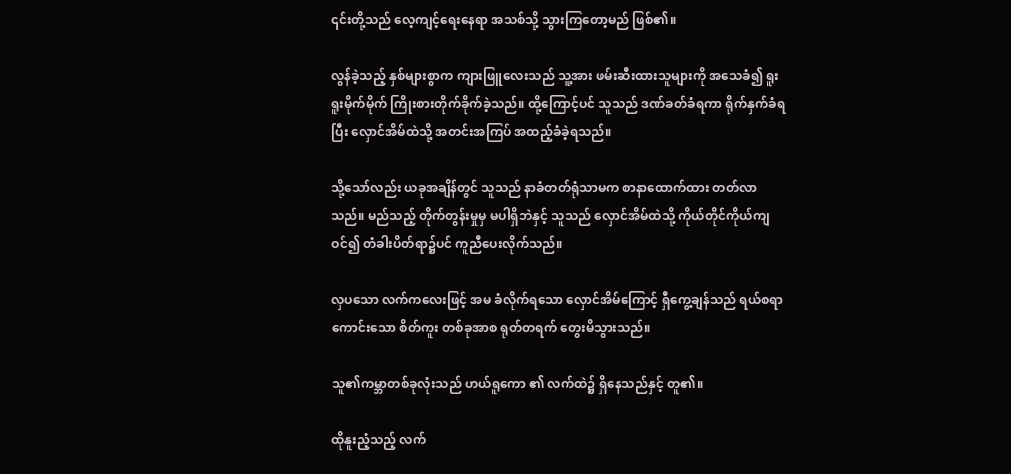၎င်းတို့သည် လေ့ကျင့်ရေးနေရာ အသစ်သို့ သွားကြတော့မည် ဖြစ်၏။

လွန်ခဲ့သည့် နှစ်များစွာက ကျားဖြူလေးသည် သူ့အား ဖမ်းဆီးထားသူများကို အသေခံ၍ ရူးရူးမိုက်မိုက် ကြိုးစားတိုက်ခိုက်ခဲ့သည်။ ထို့ကြောင့်ပင် သူသည် ဒဏ်ခတ်ခံရကာ ရိုက်နှက်ခံရပြီး လှောင်အိမ်ထဲသို့ အတင်းအကြပ် အထည့်ခံခဲ့ရသည်။

သို့သော်လည်း ယခုအချိန်တွင် သူသည် နာခံတတ်ရုံသာမက စာနာထောက်ထား တတ်လာသည်။ မည်သည့် တိုက်တွန်းမှုမှ မပါရှိဘဲနှင့် သူသည် လှောင်အိမ်ထဲသို့ ကိုယ်တိုင်ကိုယ်ကျ ဝင်၍ တံခါးပိတ်ရာ၌ပင် ကူညီပေးလိုက်သည်။

လှပသော လက်ကလေးဖြင့် အမ ခံလိုက်ရသော လှောင်အိမ်ကြောင့် ရှီကွေ့ချန်သည် ရယ်စရာကောင်းသော စိတ်ကူး တစ်ခုအာစ ရုတ်တရက် တွေးမိသွားသည်။

သူ၏ကမ္ဘာတစ်ခုလုံးသည် ဟယ်ရူကော ၏ လက်ထဲ၌ ရှိနေသည်နှင့် တူ၏။

ထိုနူးညံ့သည့် လက်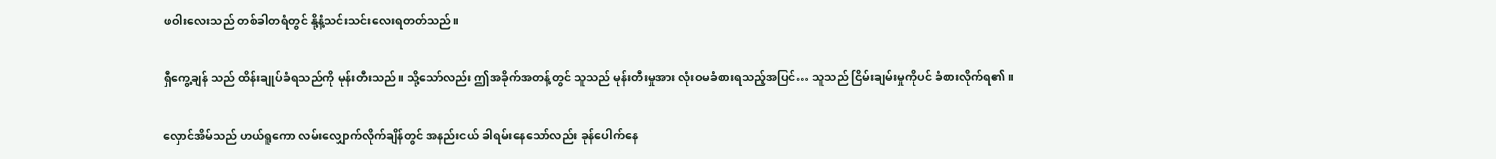ဖဝါးလေးသည် တစ်ခါတရံတွင် နို့နံ့သင်းသင်းလေးရတတ်သည်။

ရှီကွေ့ချန် သည် ထိန်းချုပ်ခံရသည်ကို မုန်းတီးသည်။ သို့သော်လည်း ဤအခိုက်အတန့်တွင် သူသည် မုန်းတီးမှုအား လုံးဝမခံစားရသည့်အပြင်… သူသည် ငြိမ်းချမ်းမှုကိုပင် ခံစားလိုက်ရ၏။

လှောင်အိမ်သည် ဟယ်ရူကော လမ်းလျှောက်လိုက်ချိန်တွင် အနည်းငယ် ခါရမ်းနေသော်လည်း ခုန်ပေါက်နေ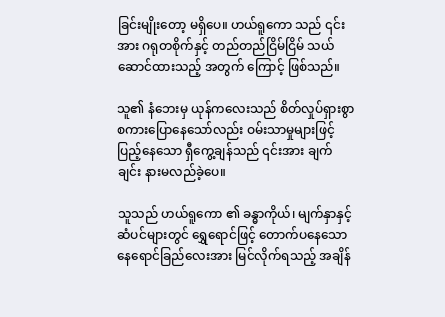ခြင်းမျိုးတော့ မရှိပေ။ ဟယ်ရူကော သည် ၎င်းအား ဂရုတစိုက်နှင့် တည်တည်ငြိမ်ငြိမ် ‌သယ်ဆောင်ထားသည့် အတွက် ကြောင့် ဖြစ်သည်။

သူ၏ နံဘေးမှ ယုန်ကလေးသည် စိတ်လှုပ်ရှားစွာ စကားပြောနေသော်လည်း ဝမ်းသာမှုများဖြင့် ပြည့်နေသော ရှီကွေ့ချန်သည် ၎င်းအား ချက်ချင်း နားမလည်ခဲ့ပေ။

သူသည် ဟယ်ရူကော ၏ ခန္ဓာကိုယ်၊ မျက်နှာနှင့် ဆံပင်များတွင် ရွှေရောင်ဖြင့် တောက်ပနေသော နေရောင်ခြည်လေးအား မြင်လိုက်ရသည့် အချိန်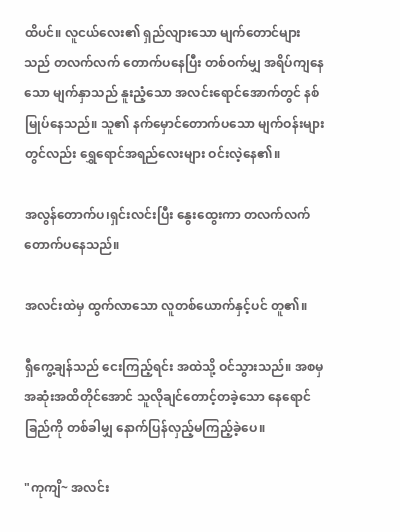ထိပင်။ လူငယ်လေး၏ ရှည်လျားသော မျက်တောင်များသည် တလက်လက် တောက်ပနေပြီး တစ်ဝက်မျှ အရိပ်ကျနေသော မျက်နှာသည် နူးညံ့သော အလင်းရောင်အောက်တွင် နစ်မြုပ်နေသည်။ သူ၏ နက်မှောင်တောက်ပသော မျက်ဝန်းများတွင်လည်း ရွှေရောင်အရည်လေးများ ဝင်းလဲ့နေ၏။

အလွန်တောက်ပ၊ရှင်းလင်းပြီး နွေးထွေးကာ တလက်လက် တောက်ပနေသည်။

အလင်းထဲမှ ထွက်လာသော လူတစ်ယောက်နှင့်ပင် တူ၏။

ရှီကွေ့ချန်သည် ငေးကြည့်ရင်း အထဲသို့ ဝင်သွားသည်။ အစမှအဆုံးအထိတိုင်အောင် သူလိုချင်တောင့်တခဲ့သော နေရောင်ခြည်ကို တစ်ခါမျှ နောက်ပြန်လှည့်မကြည့်ခဲ့ပေ။

"ကုကျိ~ အလင်း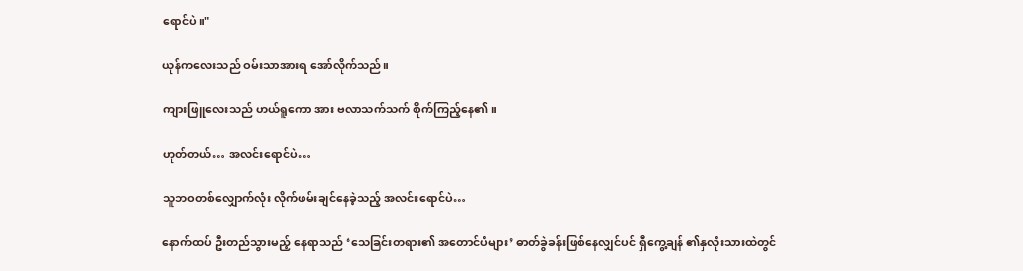ရောင်ပဲ။"

ယုန်ကလေးသည် ဝမ်းသာအားရ အော်လိုက်သည်။

ကျားဖြူလေးသည် ဟယ်ရူကော အား ဗလာသက်သက် စိုက်ကြည့်နေ၏။

ဟုတ်တယ်… အလင်းရောင်ပဲ…

သူဘဝတစ်လျှောက်လုံး လိုက်ဖမ်းချင်နေခဲ့သည့် အလင်းရောင်ပဲ…

နောက်ထပ် ဦးတည်သွားမည့် နေရာသည် ‘သေခြင်းတရား၏ အတောင်ပံများ’ ဓာတ်ခွဲခန်းဖြစ်နေလျှင်ပင် ရှီကွေ့ချန် ၏နှလုံးသားထဲတွင်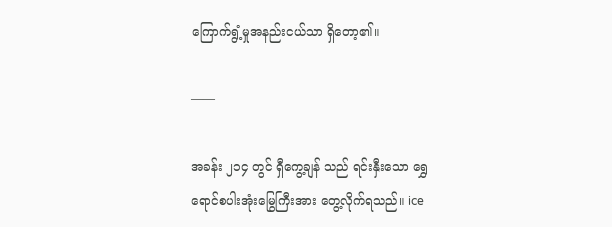ကြောက်ရွံ့မှုအနည်းငယ်သာ ရှိတော့၏။

——

အခန်း ၂၁၄ တွင် ရှီကွေ့ချန် သည် ရင်းနှီးသော ရွှေရောင်စပါးအုံးမြွေကြီးအား တွေ့လိုက်ရသည်။ ice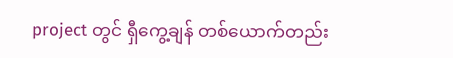project တွင် ရှီကွေ့ချန် တစ်ယောက်တည်း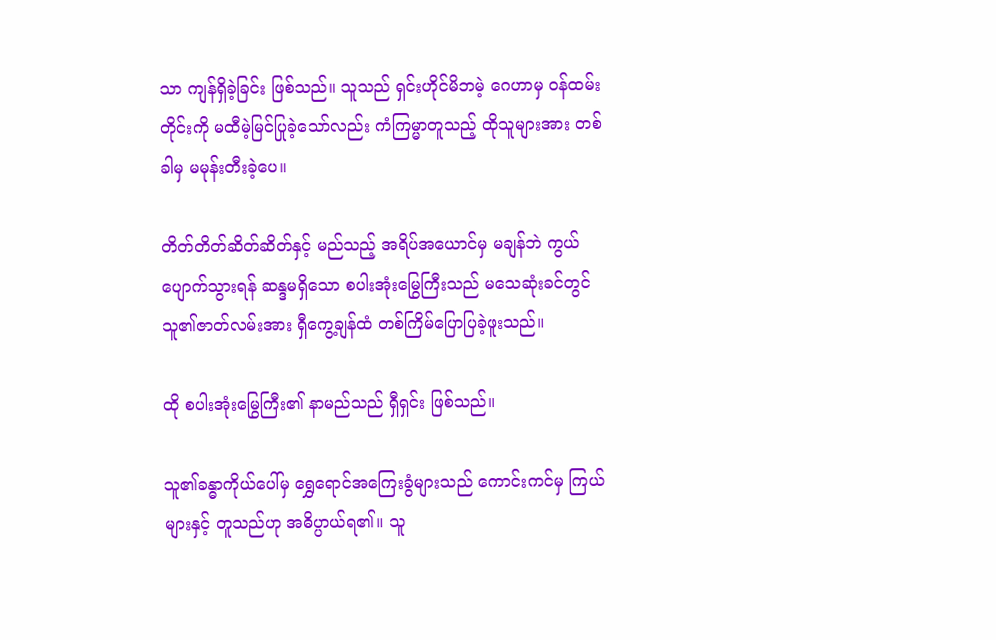သာ ကျန်ရှိခဲ့ခြင်း ဖြစ်သည်။ သူသည် ရှင်းဟိုင်မိဘမဲ့ ဂေဟာမှ ဝန်ထမ်းတိုင်းကို မထီမဲ့မြင်ပြုခဲ့သော်လည်း ကံကြမ္မာတူသည့် ထိုသူများအား တစ်ခါမှ မမုန်းတီးခဲ့ပေ။

တိတ်တိတ်ဆိတ်ဆိတ်နှင့် မည်သည့် အရိပ်အယောင်မှ မချန်ဘဲ ကွယ်ပျောက်သွားရန် ဆန္ဒမရှိသော စပါးအုံးမြွေကြီးသည် မသေဆုံးခင်တွင် သူ၏ဇာတ်လမ်းအား ရှီကွေ့ချန်ထံ တစ်ကြိမ်ပြောပြခဲ့ဖူးသည်။

ထို စပါးအုံးမြွေကြီး၏ နာမည်သည် ရှီရှင်း ဖြစ်သည်။

သူ၏ခန္ဓာကိုယ်ပေါ်မှ ရွှေရောင်အကြေးခွံများသည် ကောင်းကင်မှ ကြယ်များနှင့် တူသည်ဟု အဓိပ္ပာယ်ရ၏။ သူ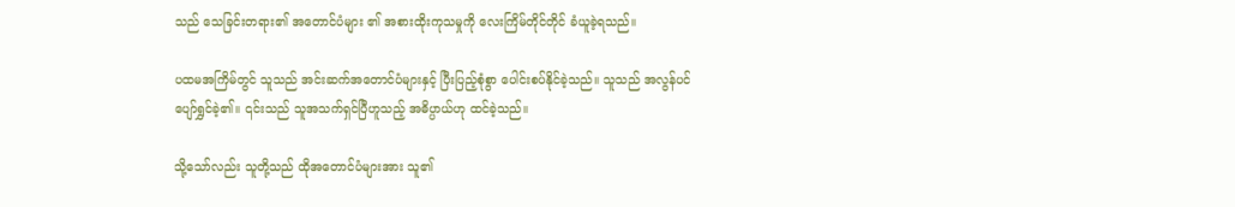သည် သေခြင်းတရား၏ အတောင်ပံများ ၏ အစားထိုးကုသမှုကို လေးကြိမ်တိုင်တိုင် ခံယူခဲ့ရသည်။

ပထမအကြိမ်တွင် သူသည် အင်းဆက်အတောင်ပံများနှင့် ပြီးပြည့်စုံစွာ ပေါင်းစပ်နိုင်ခဲ့သည်။ သူသည် အလွန်ပင် ပျော်ရွှင်ခဲ့၏။ ၎င်းသည် သူအသက်ရှင်ပြီဟူသည့် အဓိပ္ပာယ်ဟု ထင်ခဲ့သည်။

သို့သော်လည်း သူတို့သည် ထိုအတောင်ပံများအား သူ၏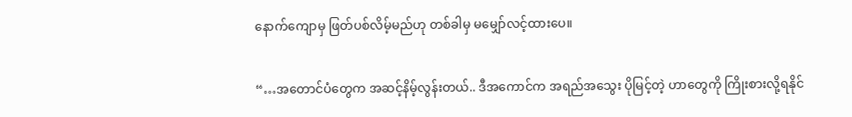နောက်ကျောမှ ဖြတ်ပစ်လိမ့်မည်ဟု တစ်ခါမှ မမျှော်လင့်ထားပေ။

“…အတောင်ပံတွေက အဆင့်နိမ့်လွန်းတယ်.. ဒီအကောင်က အရည်အသွေး ပိုမြင့်‌တဲ့ ဟာတွေကို ကြိုးစားလို့ရနိုင်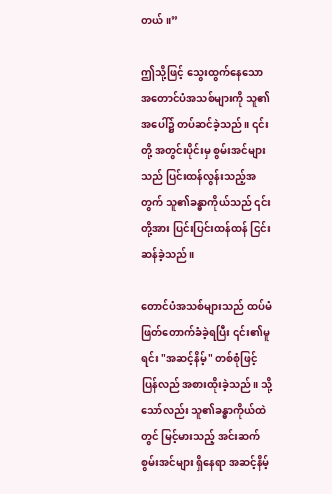တယ်။”

ဤသို့ဖြင့် သွေးထွက်နေသော အတောင်ပံအသစ်များကို သူ၏ အပေါ်၌ တပ်ဆင်ခဲ့သည်။ ၎င်းတို့ အတွင်းပိုင်းမှ စွမ်းအင်များသည် ပြင်းထန်လွန်းသည့်အတွက် သူ၏ခန္ဓာကိုယ်သည် ၎င်းတို့အား ပြင်းပြင်းထန်ထန် ငြင်းဆန်ခဲ့သည်။

တောင်ပံအသစ်များသည် ထပ်မံဖြတ်တောက်ခံခဲ့ရပြီး ၎င်း၏မူရင်း "အဆင့်နိမ့်" တစ်စုံဖြင့် ပြန်လည် အစားထိုးခဲ့သည်။ သို့သော်လည်း သူ၏ခန္ဓာကိုယ်ထဲတွင် မြင့်မားသည့် အင်းဆက်စွမ်းအင်များ ရှိနေရာ အဆင့်နိမ့်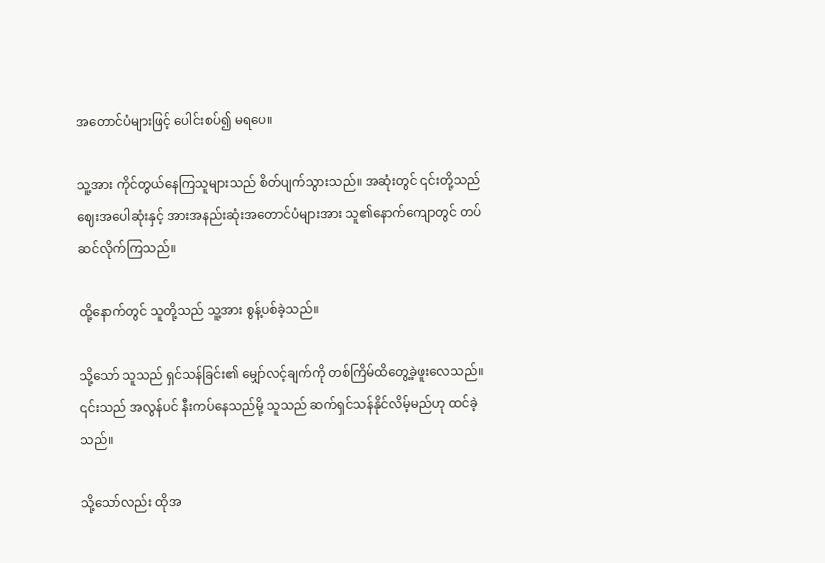အတောင်ပံများဖြင့် ပေါင်းစပ်၍ မရပေ။

သူ့အား ကိုင်တွယ်နေကြသူများသည် စိတ်ပျက်သွားသည်။ အဆုံးတွင် ၎င်းတို့သည် ဈေးအပေါဆုံးနှင့် အားအနည်းဆုံးအတောင်ပံများအား သူ၏နောက်ကျောတွင် တပ်ဆင်လိုက်ကြသည်။

ထို့နောက်တွင် သူတို့သည် သူ့အား စွန့်ပစ်ခဲ့သည်။

သို့သော် သူသည် ရှင်သန်ခြင်း၏ မျှော်လင့်ချက်ကို တစ်ကြိမ်ထိတွေ့ခဲ့ဖူးလေသည်။ ၎င်းသည် အလွန်ပင် နီးကပ်နေသည်မို့ သူသည် ဆက်ရှင်သန်နိုင်လိမ့်မည်ဟု ထင်ခဲ့သည်။

သို့သော်လည်း ထိုအ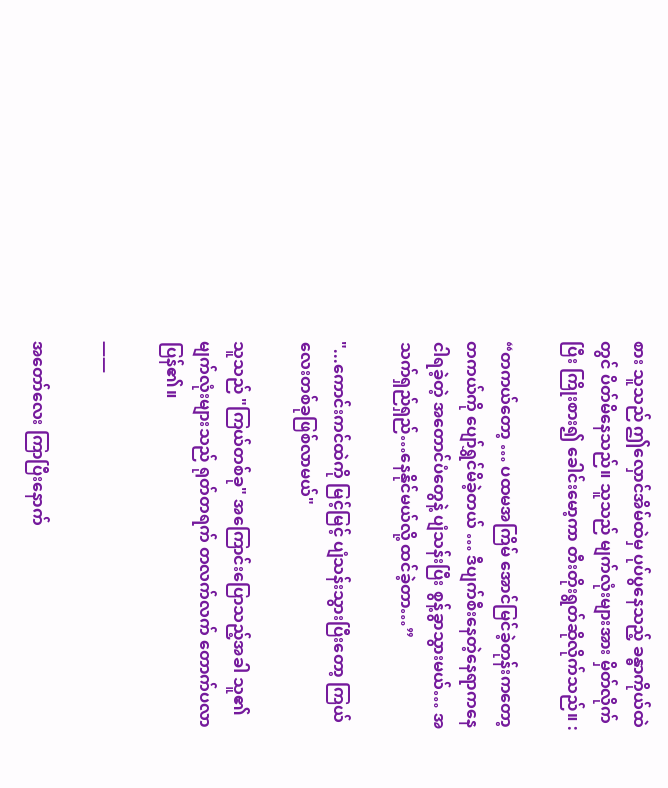စား သူသည် ဤလှောင်အိမ်ထဲမှ ပုပ်ပွနေသည့် ခန္ဓာကိုယ်ထဲတွင် ပိတ်မိနေသည်။ သူသည် မျက်လုံးများအား မှိတ်လိုက်ပြီး ကြိုးစား၍ ခေါင်းမော့ကာ တီးတိုးရွတ်ဆိုလိုက်သည်။ :

“တကယ်တော့ … ပထမအကြိမ် အောင်မြင်ခဲ့တုန်းကတော့ တကယ်ကို ပျော်ရွှင်မိခဲ့တယ် … ဒီပျက်စီးနေတဲ့နေရာကနေ ငါရခဲ့တဲ့ အတောင်ပံတွေနဲ့ ပျံသန်းပြီး စွန့်ခွာသွားမယ်… အသက်ရှည်ရှည်…နေနိုင်မယ်လို့ ထင်ခဲ့တာ…”

"...ကောင်းကင်ထဲကို မြင့်မြင့် ပျံသန်းသွားပြီးတော့ ကြယ်လေးတစ်ခုဖြစ်လာမယ်"

သူသည် "ကြယ်တစ်ခု" အကြောင်းပြောသည့်အခါ သူ၏မျက်လုံးများသည် ရုတ်တရက် တလက်လက် တောက်ပလာပြန်၏။

——

အတော်လေး ကြာပြီးနောက်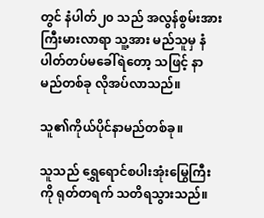တွင် နံပါတ်၂၀ သည် အလွန်စွမ်းအား ကြီးမားလာရာ သူ့အား မည်သူမှ နံပါတ်တပ်မခေါ်ရဲတော့ သဖြင့် နာမည်တစ်ခု လိုအပ်လာသည်။

သူ၏ကိုယ်ပိုင်နာမည်တစ်ခု။

သူသည် ရွှေရောင်စပါးအုံးမြွေကြီးကို ရုတ်တရက် သတိရသွားသည်။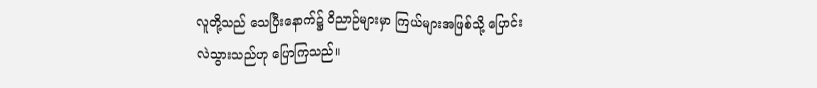လူတို့သည် သေပြီးနောက်၌ ဝိညာဉ်များမှာ ကြယ်များအဖြစ်သို့ ပြောင်းလဲသွားသည်ဟု ပြောကြသည်။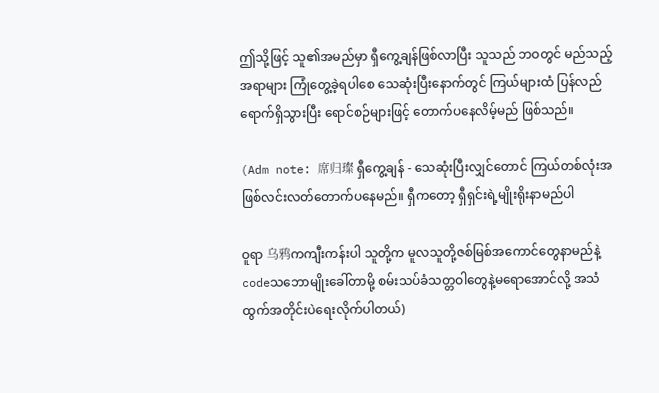ဤသို့ဖြင့် သူ၏အမည်မှာ ရှီကွေ့ချန်ဖြစ်လာပြီး သူသည် ဘဝတွင် မည်သည့်အရာများ ကြုံတွေ့ခဲ့ရပါစေ သေဆုံးပြီးနောက်တွင် ကြယ်များထံ ပြန်လည်ရောက်ရှိသွားပြီး ရောင်စဉ်များဖြင့် တောက်ပနေလိမ့်မည် ဖြစ်သည်။

(Adm note: 席归璨 ရှီကွေ့ချန် - သေဆုံးပြီးလျှင်တောင် ကြယ်တစ်လုံးအဖြစ်လင်းလတ်‌တောက်ပ‌နေမည်။ ရှီကတော့ ရှီရှင်းရဲ့မျိုးရိုးနာမည်ပါ

ဝူရာ 乌鸦ကကျီးကန်းပါ သူတို့က မူလသူတို့ဇစ်မြစ်အကောင်တွေနာမည်နဲ့ codeသဘောမျိုးခေါ်တာမို့ စမ်းသပ်ခံသတ္တဝါတွေနဲ့မရောအောင်လို့ အသံထွက်အတိုင်းပဲရေးလိုက်ပါတယ်)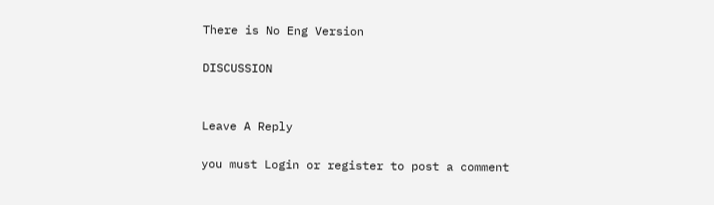There is No Eng Version

DISCUSSION


Leave A Reply

you must Login or register to post a comment